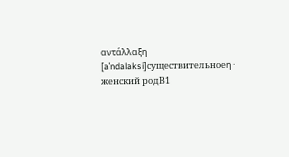αντάλλαξη
[aˈndalaksi]существительноеη · женский родB1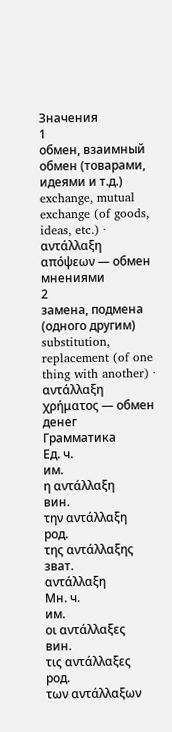Значения
1
обмен, взаимный обмен (товарами, идеями и т.д.)
exchange, mutual exchange (of goods, ideas, etc.) · αντάλλαξη απόψεων — обмен мнениями
2
замена, подмена (одного другим)
substitution, replacement (of one thing with another) · αντάλλαξη χρήματος — обмен денег
Грамматика
Ед. ч.
им.
η αντάλλαξη
вин.
την αντάλλαξη
род.
της αντάλλαξης
зват.
αντάλλαξη
Мн. ч.
им.
οι αντάλλαξες
вин.
τις αντάλλαξες
род.
των αντάλλαξων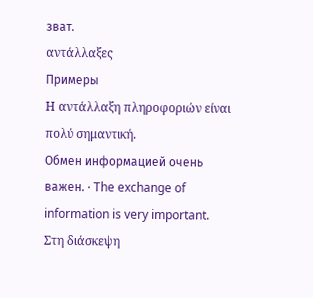зват.
αντάλλαξες
Примеры
Η αντάλλαξη πληροφοριών είναι πολύ σημαντική.
Обмен информацией очень важен. · The exchange of information is very important.
Στη διάσκεψη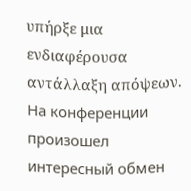υπήρξε μια ενδιαφέρουσα αντάλλαξη απόψεων.
На конференции произошел интересный обмен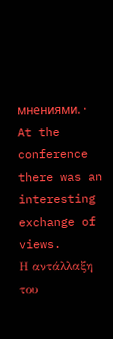мнениями. · At the conference there was an interesting exchange of views.
Η αντάλλαξη του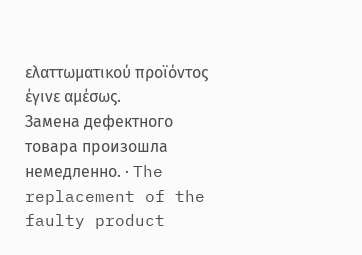ελαττωματικού προϊόντος έγινε αμέσως.
Замена дефектного товара произошла немедленно. · The replacement of the faulty product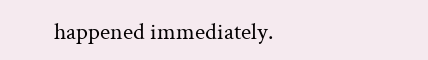happened immediately.